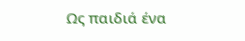Ως παιδιά ένα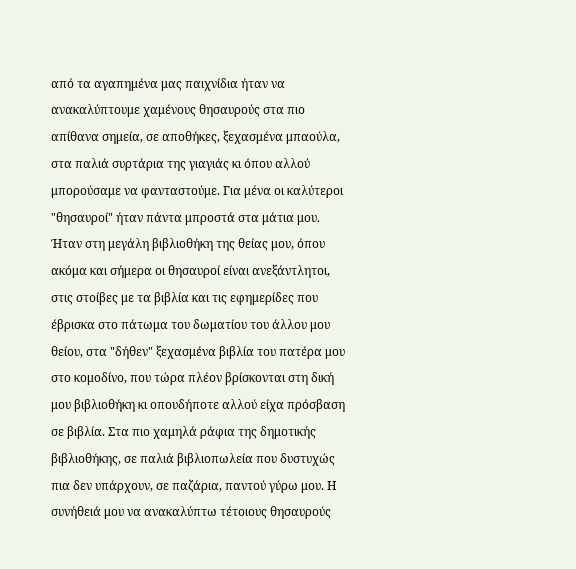από τα αγαπημένα μας παιχνίδια ήταν να ανακαλύπτουμε χαμένους θησαυρούς στα πιο απίθανα σημεία, σε αποθήκες, ξεχασμένα μπαούλα, στα παλιά συρτάρια της γιαγιάς κι όπου αλλού μπορούσαμε να φανταστούμε. Για μένα οι καλύτεροι "θησαυροί" ήταν πάντα μπροστά στα μάτια μου. Ήταν στη μεγάλη βιβλιοθήκη της θείας μου, όπου ακόμα και σήμερα οι θησαυροί είναι ανεξάντλητοι, στις στοίβες με τα βιβλία και τις εφημερίδες που έβρισκα στο πάτωμα του δωματίου του άλλου μου θείου, στα "δήθεν" ξεχασμένα βιβλία του πατέρα μου στο κομοδίνο, που τώρα πλέον βρίσκονται στη δική μου βιβλιοθήκη κι οπουδήποτε αλλού είχα πρόσβαση σε βιβλία. Στα πιο χαμηλά ράφια της δημοτικής βιβλιοθήκης, σε παλιά βιβλιοπωλεία που δυστυχώς πια δεν υπάρχουν, σε παζάρια, παντού γύρω μου. Η συνήθειά μου να ανακαλύπτω τέτοιους θησαυρούς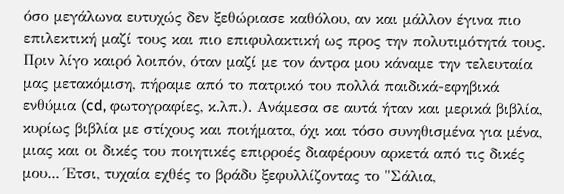όσο μεγάλωνα ευτυχώς δεν ξεθώριασε καθόλου, αν και μάλλον έγινα πιο επιλεκτική μαζί τους και πιο επιφυλακτική ως προς την πολυτιμότητά τους.
Πριν λίγο καιρό λοιπόν, όταν μαζί με τον άντρα μου κάναμε την τελευταία μας μετακόμιση, πήραμε από το πατρικό του πολλά παιδικά-εφηβικά ενθύμια (cd, φωτογραφίες, κ.λπ.). Ανάμεσα σε αυτά ήταν και μερικά βιβλία, κυρίως βιβλία με στίχους και ποιήματα, όχι και τόσο συνηθισμένα για μένα, μιας και οι δικές του ποιητικές επιρροές διαφέρουν αρκετά από τις δικές μου... Έτσι, τυχαία εχθές το βράδυ ξεφυλλίζοντας το "Σάλια,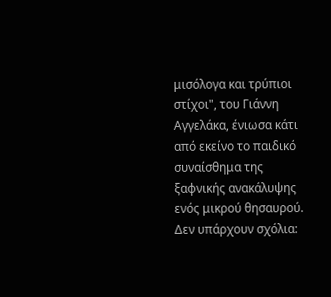μισόλογα και τρύπιοι στίχοι", του Γιάννη Αγγελάκα, ένιωσα κάτι από εκείνο το παιδικό συναίσθημα της ξαφνικής ανακάλυψης ενός μικρού θησαυρού.
Δεν υπάρχουν σχόλια: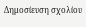Δημοσίευση σχολίου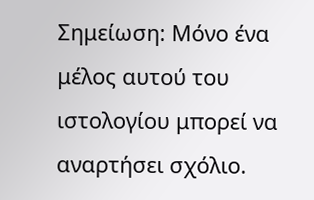Σημείωση: Μόνο ένα μέλος αυτού του ιστολογίου μπορεί να αναρτήσει σχόλιο.